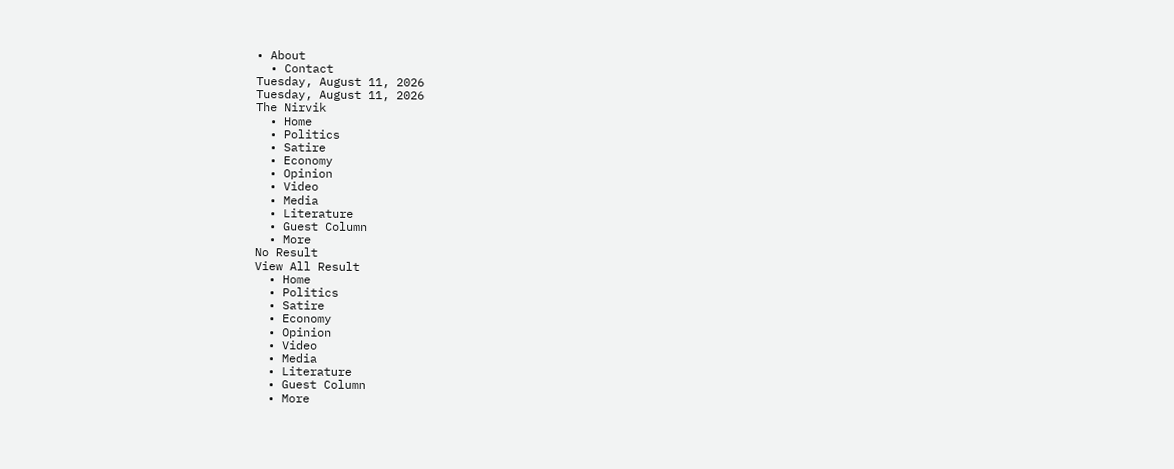• About
  • Contact
Tuesday, August 11, 2026
Tuesday, August 11, 2026
The Nirvik
  • Home
  • Politics
  • Satire
  • Economy
  • Opinion
  • Video
  • Media
  • Literature
  • Guest Column
  • More
No Result
View All Result
  • Home
  • Politics
  • Satire
  • Economy
  • Opinion
  • Video
  • Media
  • Literature
  • Guest Column
  • More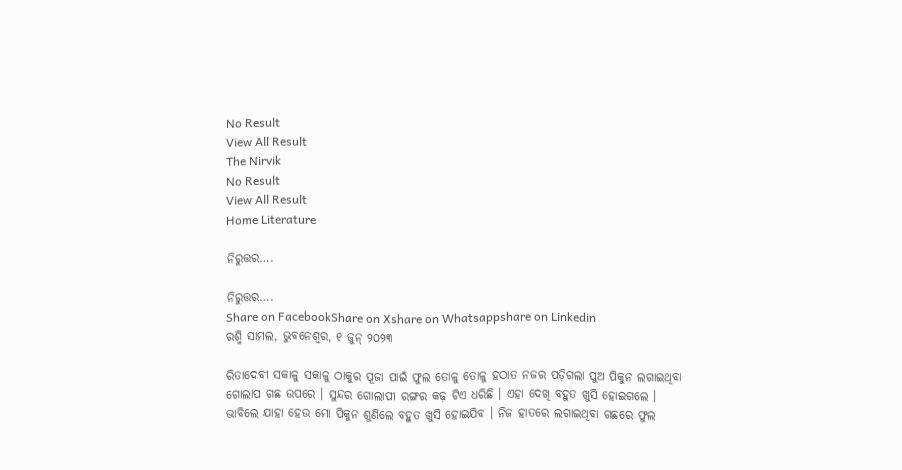No Result
View All Result
The Nirvik
No Result
View All Result
Home Literature

ନିରୁତ୍ତର….

ନିରୁତ୍ତର….
Share on FacebookShare on Xshare on Whatsappshare on Linkedin
ରଶ୍ମି ସାମଲ, ଭୁବନେଶ୍ଵର, ୧ ଜୁନ୍ ୨୦୨୩

ରିତାଦେବୀ ସକାଳୁ ସକାଳୁ ଠାକୁର ପୂଜା ପାଇଁ ଫୁଲ ତୋଳୁ ତୋଳୁ ହଠାତ ନଜର ପଡ଼ିଗଲା ପୁଅ ପିକୁନ ଲଗାଇଥିବା ଗୋଲାପ ଗଛ ଉପରେ । ସୁନ୍ଦର ଗୋଲାପୀ ରଙ୍ଗର କଢ଼ ଟିଏ ଧରିଛି । ଏହା ଦେଖି ବହୁତ ଖୁସି ହୋଇଗଲେ । ଭାବିଲେ ଯାହା ହେଉ ମୋ ପିକୁନ ଶୁଣିଲେ ବହୁତ ଖୁସି ହୋଇଯିବ । ନିଜ ହାତରେ ଲଗାଇଥିବା ଗଛରେ ଫୁଲ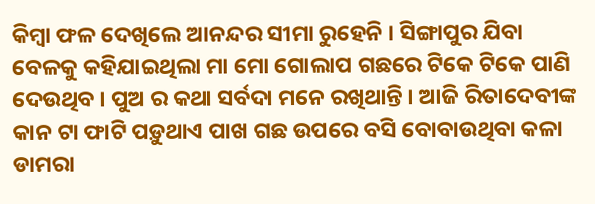କିମ୍ବା ଫଳ ଦେଖିଲେ ଆନନ୍ଦର ସୀମା ରୁହେନି । ସିଙ୍ଗାପୁର ଯିବା ବେଳକୁ କହିଯାଇଥିଲା ମା ମୋ ଗୋଲାପ ଗଛରେ ଟିକେ ଟିକେ ପାଣି ଦେଉଥିବ । ପୁଅ ର କଥା ସର୍ବଦା ମନେ ରଖିଥାନ୍ତି । ଆଜି ରିତାଦେବୀଙ୍କ କାନ ଟା ଫାଟି ପଡ଼ୁଥାଏ ପାଖ ଗଛ ଉପରେ ବସି ବୋବାଉଥିବା କଳା ଡାମରା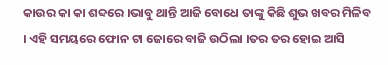କାଉର କା କା ଶବ୍ଦରେ ।ଭାବୁ ଥାନ୍ତି ଆଜି ବୋଧେ ତାଙ୍କୁ କିଛି ଶୁଭ ଖବର ମିଳିବ । ଏହି ସମୟରେ ଫୋନ ଟା ଜୋରେ ବାଜି ଉଠିଲା ।ତର ତର ହୋଇ ଆସି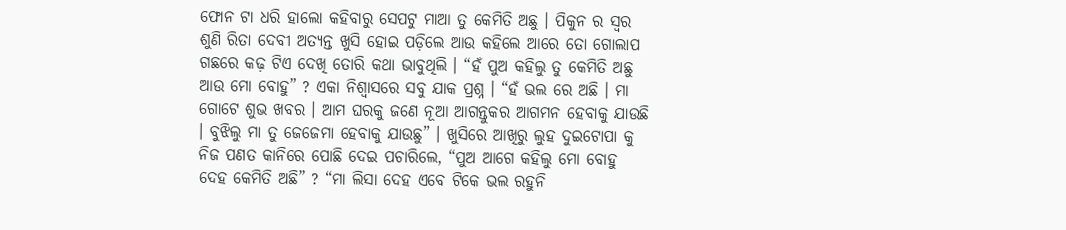ଫୋନ ଟା ଧରି ହାଲୋ କହିବାରୁ ସେପଟୁ ମାଆ ତୁ କେମିତି ଅଛୁ । ପିକୁନ ର ସ୍ୱର ଶୁଣି ରିତା ଦେବୀ ଅତ୍ୟନ୍ତ ଖୁସି ହୋଇ ପଡ଼ିଲେ ଆଉ କହିଲେ ଆରେ ତୋ ଗୋଲାପ ଗଛରେ କଢ଼ ଟିଏ ଦେଖି ତୋରି କଥା ଭାବୁଥିଲି । “ହଁ ପୁଅ କହିଲୁ ତୁ କେମିତି ଅଛୁ ଆଉ ମୋ ବୋହୁ” ? ଏକା ନିଶ୍ୱାସରେ ସବୁ ଯାକ ପ୍ରଶ୍ନ । “ହଁ ଭଲ ରେ ଅଛି । ମା ଗୋଟେ ଶୁଭ ଖବର । ଆମ ଘରକୁ ଜଣେ ନୂଆ ଆଗନ୍ତୁକର ଆଗମନ ହେବାକୁ ଯାଉଛି । ବୁଝିଲୁ ମା ତୁ ଜେଜେମା ହେବାକୁ ଯାଉଛୁ” । ଖୁସିରେ ଆଖିରୁ ଲୁହ ଦୁଇଟୋପା କୁ ନିଜ ପଣତ କାନିରେ ପୋଛି ଦେଇ ପଚାରିଲେ, “ପୁଅ ଆଗେ କହିଲୁ ମୋ ବୋହୁ ଦେହ କେମିତି ଅଛି” ? “ମା ଲିସା ଦେହ ଏବେ ଟିକେ ଭଲ ରହୁନି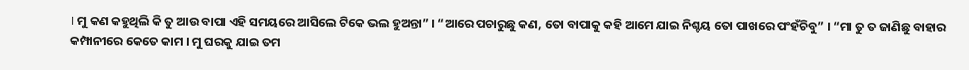। ମୁ କଣ କହୁଥିଲି କି ତୁ ଆଉ ବାପା ଏହି ସମୟରେ ଆସିଲେ ଟିକେ ଭଲ ହୁଅନ୍ତା” । “ଆରେ ପଚାରୁଛୁ କଣ, ତୋ ବାପାକୁ କହି ଆମେ ଯାଇ ନିଶ୍ଚୟ ତୋ ପାଖରେ ପଂହଁଚିବୁ” । “ମା ତୁ ତ ଜାଣିଛୁ ବାହାର କମ୍ପାନୀରେ କେତେ କାମ । ମୁ ଘରକୁ ଯାଇ ତମ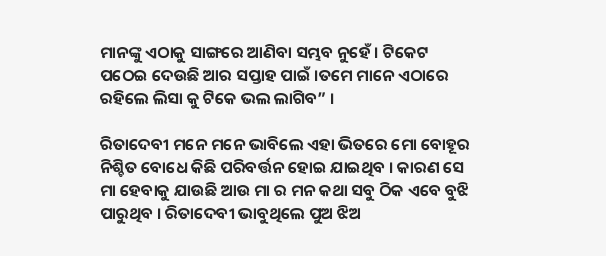ମାନଙ୍କୁ ଏଠାକୁ ସାଙ୍ଗରେ ଆଣିବା ସମ୍ଭବ ନୁହେଁ । ଟିକେଟ ପଠେଇ ଦେଉଛି ଆର ସପ୍ତାହ ପାଇଁ ।ତମେ ମାନେ ଏଠାରେ ରହିଲେ ଲିସା କୁ ଟିକେ ଭଲ ଲାଗିବ” ।

ରିତାଦେବୀ ମନେ ମନେ ଭାବିଲେ ଏହା ଭିତରେ ମୋ ବୋହୂର ନିଶ୍ଚିତ ବୋଧେ କିଛି ପରିବର୍ତ୍ତନ ହୋଇ ଯାଇଥିବ । କାରଣ ସେ ମା ହେବାକୁ ଯାଉଛି ଆଉ ମା ର ମନ କଥା ସବୁ ଠିକ ଏବେ ବୁଝି ପାରୁଥିବ । ରିତାଦେବୀ ଭାବୁଥିଲେ ପୁଅ ଝିଅ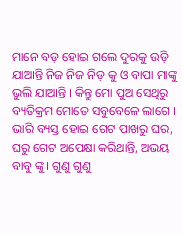ମାନେ ବଡ଼ ହୋଇ ଗଲେ ଦୁରକୁ ଉଡ଼ି ଯାଆନ୍ତି ନିଜ ନିଜ ନିଡ଼ କୁ ଓ ବାପା ମାଙ୍କୁ ଭୁଲି ଯାଆନ୍ତି । କିନ୍ତୁ ମୋ ପୁଅ ସେଥିରୁ ବ୍ୟତିକ୍ରମ ମୋତେ ସବୁବେଳେ ଲାଗେ । ଭାରି ବ୍ୟସ୍ତ ହୋଇ ଗେଟ ପାଖରୁ ଘର, ଘରୁ ଗେଟ ଅପେକ୍ଷା କରିଥାନ୍ତି, ଅଭୟ ବାବୁ ଙ୍କୁ। ଗୁଣୁ ଗୁଣୁ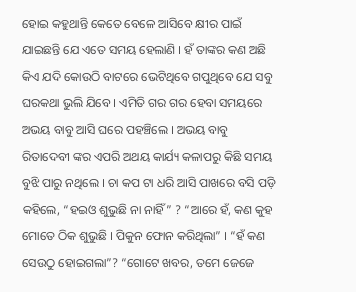ହୋଇ କହୁଥାନ୍ତି କେତେ ବେଳେ ଆସିବେ କ୍ଷୀର ପାଇଁ ଯାଇଛନ୍ତି ଯେ ଏତେ ସମୟ ହେଲାଣି । ହଁ ତାଙ୍କର କଣ ଅଛି କିଏ ଯଦି କୋଉଠି ବାଟରେ ଭେଟିଥିବେ ଗପୁଥିବେ ଯେ ସବୁ ଘରକଥା ଭୁଲି ଯିବେ । ଏମିତି ଗର ଗର ହେବା ସମୟରେ ଅଭୟ ବାବୁ ଆସି ଘରେ ପହଞ୍ଚିଲେ । ଅଭୟ ବାବୁ ରିତାଦେବୀ ଙ୍କର ଏପରି ଅଥୟ କାର୍ଯ୍ୟ କଳାପରୁ କିଛି ସମୟ ବୁଝି ପାରୁ ନଥିଲେ । ଚା କପ ଟା ଧରି ଆସି ପାଖରେ ବସି ପଡ଼ି କହିଲେ, “ହଇଓ ଶୁଭୁଛି ନା ନାହିଁ” ? “ଆରେ ହଁ, କଣ କୁହ ମୋତେ ଠିକ ଶୁଭୁଛି । ପିକୁନ ଫୋନ କରିଥିଲା” । “ହଁ କଣ ସେଉଠୁ ହୋଇଗଲା”? “ଗୋଟେ ଖବର, ତମେ ଜେଜେ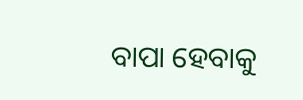ବାପା ହେବାକୁ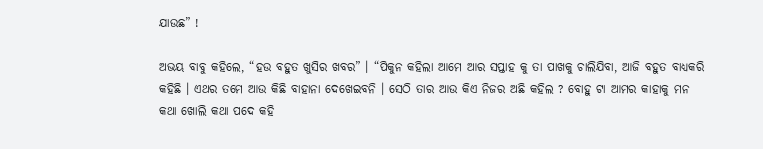ଯାଉଛ” !

ଅଭୟ ବାବୁ କହିଲେ, “ହଉ ବହୁତ ଖୁସିର ଖବର” । “ପିକୁନ କହିଲା ଆମେ ଆର ସପ୍ତାହ କୁ ତା ପାଖକୁ ଚାଲିଯିବା, ଆଜି ବହୁତ ବାଧ୍ୟକରି କହିଛି । ଏଥର ତମେ ଆଉ କିଛି ବାହାନା ଦେଖେଇବନି । ସେଠି ତାର ଆଉ କିଏ ନିଜର ଅଛି କହିଲ ? ବୋହୁ ଟା ଆମର କାହାକୁ ମନ କଥା ଖୋଲି କଥା ପଦେ କହି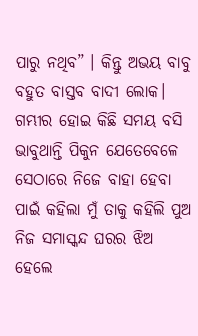ପାରୁ ନଥିବ” । କିନ୍ତୁ ଅଭୟ ବାବୁ ବହୁତ ବାସ୍ତବ ବାଦୀ ଲୋକ। ଗମ୍ଭୀର ହୋଇ କିଛି ସମୟ ବସି ଭାବୁଥାନ୍ତି ପିକୁନ ଯେତେବେଳେ ସେଠାରେ ନିଜେ ବାହା ହେବା ପାଇଁ କହିଲା ମୁଁ ତାକୁ କହିଲି ପୁଅ ନିଜ ସମାସ୍କନ୍ଦ ଘରର ଝିଅ ହେଲେ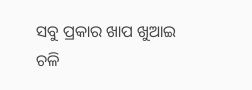ସବୁ ପ୍ରକାର ଖାପ ଖୁଆଇ ଚଳି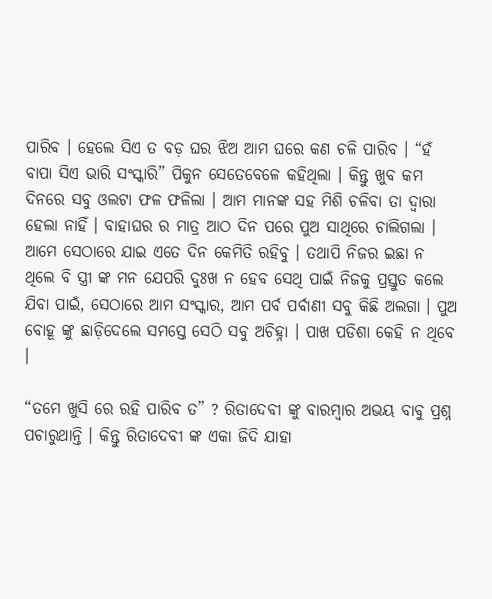ପାରିବ । ହେଲେ ସିଏ ତ ବଡ଼ ଘର ଝିଅ ଆମ ଘରେ କଣ ଚଳି ପାରିବ । “ହଁ ବାପା ସିଏ ଭାରି ସଂସ୍କାରି” ପିକୁନ ସେତେବେଳେ କହିଥିଲା । କିନ୍ତୁ ଖୁବ କମ ଦିନରେ ସବୁ ଓଲଟା ଫଳ ଫଳିଲା । ଆମ ମାନଙ୍କ ସହ ମିଶି ଚଳିବା ତା ଦ୍ୱାରା ହେଲା ନାହିଁ । ବାହାଘର ର ମାତ୍ର ଆଠ ଦିନ ପରେ ପୁଅ ସାଥିରେ ଚାଲିଗଲା । ଆମେ ସେଠାରେ ଯାଇ ଏତେ ଦିନ କେମିତି ରହିବୁ । ତଥାପି ନିଜର ଇଛା ନ ଥିଲେ ବି ସ୍ତ୍ରୀ ଙ୍କ ମନ ଯେପରି ଦୁଃଖ ନ ହେବ ସେଥି ପାଇଁ ନିଜକୁ ପ୍ରସ୍ତୁତ କଲେ ଯିବା ପାଇଁ, ସେଠାରେ ଆମ ସଂସ୍କାର, ଆମ ପର୍ବ ପର୍ବାଣୀ ସବୁ କିଛି ଅଲଗା । ପୁଅ ବୋହୂ ଙ୍କୁ ଛାଡ଼ିଦେଲେ ସମସ୍ତେ ସେଠି ସବୁ ଅଚିହ୍ନା । ପାଖ ପଡିଶା କେହି ନ ଥିବେ ।

“ତମେ ଖୁସି ରେ ରହି ପାରିବ ତ” ? ରିତାଦେବୀ ଙ୍କୁ ବାରମ୍ବାର ଅଭୟ ବାବୁ ପ୍ରଶ୍ନ ପଚାରୁଥାନ୍ତି । କିନ୍ତୁ ରିତାଦେବୀ ଙ୍କ ଏକା ଜିଦି ଯାହା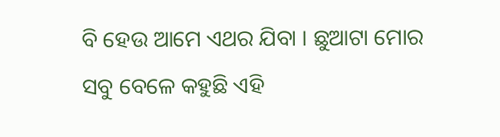ବି ହେଉ ଆମେ ଏଥର ଯିବା । ଛୁଆଟା ମୋର ସବୁ ବେଳେ କହୁଛି ଏହି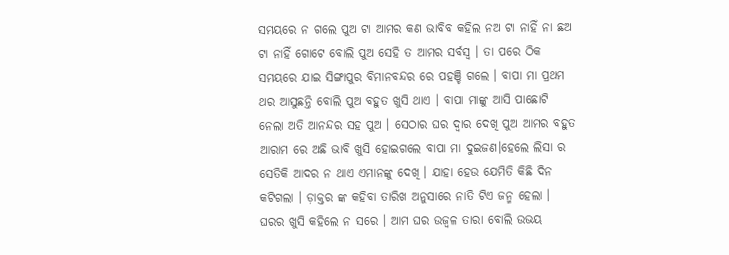ସମୟରେ ନ ଗଲେ ପୁଅ ଟା ଆମର କଣ ଭାବିବ କହିଲ ନଅ ଟା ନାହିଁ ନା ଛଅ ଟା ନାହିଁ ଗୋଟେ ବୋଲି ପୁଅ ସେହି ତ ଆମର ସର୍ବସ୍ବ । ତା ପରେ ଠିକ ସମୟରେ ଯାଇ ସିଙ୍ଗାପୁର ବିମାନବନ୍ଦର ରେ ପହଞ୍ଚି ଗଲେ । ବାପା ମା ପ୍ରଥମ ଥର ଆସୁଛନ୍ତି ବୋଲି ପୁଅ ବହୁତ ଖୁସି ଥାଏ । ବାପା ମାଙ୍କୁ ଆସି ପାଛୋଟି ନେଲା ଅତି ଆନନ୍ଦର ସହ ପୁଅ । ସେଠାର ଘର ଦ୍ୱାର ଦେଖି ପୁଅ ଆମର ବହୁତ ଆରାମ ରେ ଅଛି ଭାବି ଖୁସି ହୋଇଗଲେ ବାପା ମା ଦୁଇଜଣ।ହେଲେ ଲିସା ର ସେତିକି ଆଦର ନ ଥାଏ ଏମାନଙ୍କୁ ଦେଖି । ଯାହା ହେଉ ଯେମିତି କିଛି ଦିନ କଟିଗଲା । ଡ଼ାକ୍ତର ଙ୍କ କହିବା ତାରିଖ ଅନୁସାରେ ନାତି ଟିଏ ଜନ୍ମ ହେଲା । ଘରର ଖୁସି କହିଲେ ନ ସରେ । ଆମ ଘର ଉଜ୍ବଳ ତାରା ବୋଲି ଉଭୟ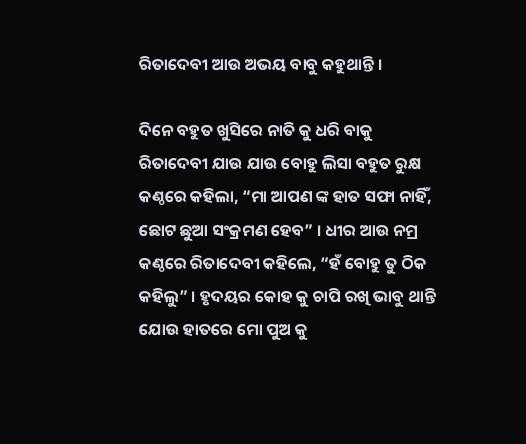ରିତାଦେବୀ ଆଉ ଅଭୟ ବାବୁ କହୁଥାନ୍ତି ।

ଦିନେ ବହୁତ ଖୁସିରେ ନାତି କୁ ଧରି ବାକୁ ରିତାଦେବୀ ଯାଉ ଯାଉ ବୋହୁ ଲିସା ବହୁତ ରୁକ୍ଷ କଣ୍ଠରେ କହିଲା, “ମା ଆପଣ ଙ୍କ ହାତ ସଫା ନାହିଁ, ଛୋଟ ଛୁଆ ସଂକ୍ରମଣ ହେବ” । ଧୀର ଆଉ ନମ୍ର କଣ୍ଠରେ ରିତାଦେବୀ କହିଲେ, “ହଁ ବୋହୁ ତୁ ଠିକ କହିଲୁ” । ହୃଦୟର କୋହ କୁ ଚାପି ରଖି ଭାବୁ ଥାନ୍ତି ଯୋଉ ହାତରେ ମୋ ପୁଅ କୁ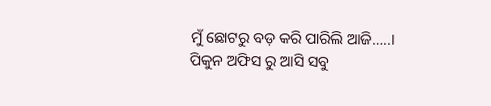ମୁଁ ଛୋଟରୁ ବଡ଼ କରି ପାରିଲି ଆଜି…..। ପିକୁନ ଅଫିସ ରୁ ଆସି ସବୁ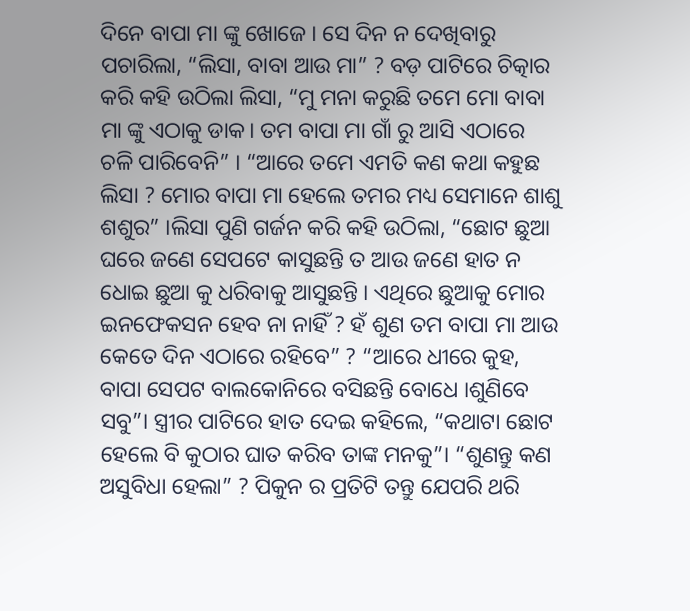ଦିନେ ବାପା ମା ଙ୍କୁ ଖୋଜେ । ସେ ଦିନ ନ ଦେଖିବାରୁ ପଚାରିଲା, “ଲିସା, ବାବା ଆଉ ମା” ? ବଡ଼ ପାଟିରେ ଚିତ୍କାର କରି କହି ଉଠିଲା ଲିସା, “ମୁ ମନା କରୁଛି ତମେ ମୋ ବାବା ମା ଙ୍କୁ ଏଠାକୁ ଡାକ। ତମ ବାପା ମା ଗାଁ ରୁ ଆସି ଏଠାରେ ଚଳି ପାରିବେନି” । “ଆରେ ତମେ ଏମତି କଣ କଥା କହୁଛ ଲିସା ? ମୋର ବାପା ମା ହେଲେ ତମର ମଧ୍ୟ ସେମାନେ ଶାଶୁ ଶଶୁର” ।ଲିସା ପୁଣି ଗର୍ଜନ କରି କହି ଉଠିଲା, “ଛୋଟ ଛୁଆ ଘରେ ଜଣେ ସେପଟେ କାସୁଛନ୍ତି ତ ଆଉ ଜଣେ ହାତ ନ ଧୋଇ ଛୁଆ କୁ ଧରିବାକୁ ଆସୁଛନ୍ତି । ଏଥିରେ ଛୁଆକୁ ମୋର ଇନଫେକସନ ହେବ ନା ନାହିଁ ? ହଁ ଶୁଣ ତମ ବାପା ମା ଆଉ କେତେ ଦିନ ଏଠାରେ ରହିବେ” ? “ଆରେ ଧୀରେ କୁହ, ବାପା ସେପଟ ବାଲକୋନିରେ ବସିଛନ୍ତି ବୋଧେ ।ଶୁଣିବେ ସବୁ”। ସ୍ତ୍ରୀର ପାଟିରେ ହାତ ଦେଇ କହିଲେ, “କଥାଟା ଛୋଟ ହେଲେ ବି କୁଠାର ଘାତ କରିବ ତାଙ୍କ ମନକୁ”। “ଶୁଣନ୍ତୁ କଣ ଅସୁବିଧା ହେଲା” ? ପିକୁନ ର ପ୍ରତିଟି ତନ୍ତୁ ଯେପରି ଥରି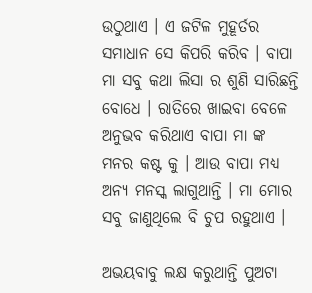ଉଠୁଥାଏ । ଏ ଜଟିଳ ମୁହୂର୍ତର ସମାଧାନ ସେ କିପରି କରିବ । ବାପା ମା ସବୁ କଥା ଲିସା ର ଶୁଣି ସାରିଛନ୍ତି ବୋଧେ । ରାତିରେ ଖାଇବା ବେଳେ ଅନୁଭବ କରିଥାଏ ବାପା ମା ଙ୍କ ମନର କଷ୍ଟ କୁ । ଆଉ ବାପା ମଧ୍ୟ ଅନ୍ୟ ମନସ୍କ ଲାଗୁଥାନ୍ତି । ମା ମୋର ସବୁ ଜାଣୁଥିଲେ ବି ଚୁପ ରହୁଥାଏ ।

ଅଭୟବାବୁ ଲକ୍ଷ କରୁଥାନ୍ତି ପୁଅଟା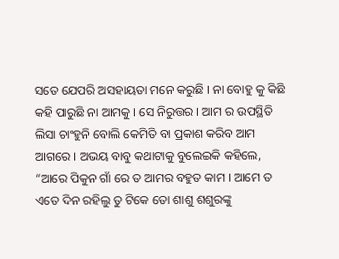ସତେ ଯେପରି ଅସହାୟତା ମନେ କରୁଛି ।‌ ନା ବୋହୁ କୁ କିଛି କହି ପାରୁଛି ନା ଆମକୁ । ସେ ନିରୁତ୍ତର । ଆମ ର ଉପସ୍ଥିତି ଲିସା ଚାଂହୁନି ବୋଲି କେମିତି ବା ପ୍ରକାଶ କରିବ ଆମ ଆଗରେ । ଅଭୟ ବାବୁ କଥାଟାକୁ ବୁଲେଇକି କହିଲେ, “ଆରେ ପିକୁନ ଗାଁ ରେ ତ ଆମର ବହୁତ କାମ ।‌ ଆମେ ତ ଏତେ ଦିନ ରହିଲୁ ତୁ ଟିକେ ତୋ ଶାଶୁ ଶଶୁରଙ୍କୁ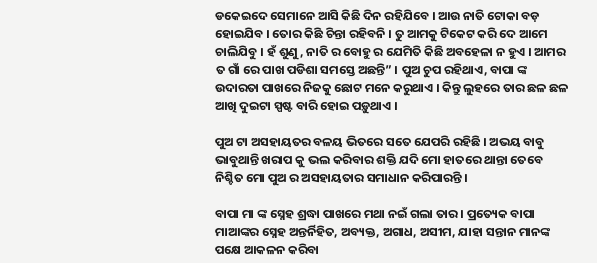ଡକେଇଦେ ସେମାନେ ଆସି କିଛି ଦିନ ରହିଯିବେ । ଆଉ ନାତି ଟୋକା ବଡ଼ ହୋଇଯିବ । ତୋର କିଛି ଚିନ୍ତା ରହିବନି । ତୁ ଆମକୁ ଟିକେଟ କରି ଦେ ଆମେ ଚାଲିଯିବୁ । ହଁ ଶୁଣୁ, ନାତି ର ବୋହୁ ର ଯେମିତି କିଛି ଅବହେଳା ନ ହୁଏ । ଆମର ତ ଗାଁ ରେ ପାଖ ପଡିଶା ସମସ୍ତେ ଅଛନ୍ତି” । ପୁଅ ଚୁପ ରହିଥାଏ, ବାପା ଙ୍କ ଉଦାରତା ପାଖରେ ନିଜକୁ ଛୋଟ ମନେ କରୁଥାଏ । କିନ୍ତୁ ଲୁହରେ ତାର ଛଳ ଛଳ ଆଖି ଦୁଇଟା ସ୍ପଷ୍ଟ ବାରି ହୋଇ ପଡ଼ୁଥାଏ ।

ପୁଅ ଟା ଅସହାୟତର ବଳୟ ଭିତରେ ସତେ ଯେପରି ରହିଛି । ଅଭୟ ବାବୁ ଭାବୁଥାନ୍ତି ଖରାପ କୁ ଭଲ କରିବାର ଶକ୍ତି ଯଦି ମୋ ହାତରେ ଥାନ୍ତା ତେବେ ନିଶ୍ଚିତ ମୋ ପୁଅ ର ଅସହାୟତାର ସମାଧାନ କରିପାରନ୍ତି ।

ବାପା ମା ଙ୍କ ସ୍ନେହ ଶ୍ରଦ୍ଧା ପାଖରେ ମଥା ନଇଁ ଗଲା ତାର । ପ୍ରତ୍ୟେକ ବାପା ମାଆଙ୍କର ସ୍ନେହ ଅନ୍ତର୍ନିହିତ, ଅବ୍ୟକ୍ତ, ଅଗାଧ, ଅସୀମ, ଯାହା ସନ୍ତାନ ମାନଙ୍କ ପକ୍ଷେ ଆକଳନ କରିବା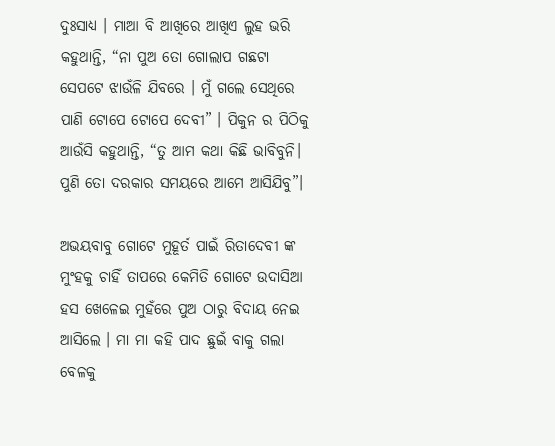ଦୁଃସାଧ୍ୟ । ମାଆ ବି ଆଖିରେ ଆଖିଏ ଲୁହ ଭରି କହୁଥାନ୍ତି, “ନା ପୁଅ ତୋ ଗୋଲାପ ଗଛଟା ସେପଟେ ଝାଉଁଳି ଯିବରେ । ମୁଁ ଗଲେ ସେଥିରେ ପାଣି ଟୋପେ ଟୋପେ ଦେବୀ” । ପିକୁନ ର ପିଠିକୁ ଆଉଁସି କହୁଥାନ୍ତି, “ତୁ ଆମ କଥା କିଛି ଭାବିବୁନି। ପୁଣି ତୋ ଦରକାର ସମୟରେ ଆମେ ଆସିଯିବୁ”।

ଅଭୟବାବୁ ଗୋଟେ ମୁହୂର୍ତ ପାଇଁ ରିତାଦେବୀ ଙ୍କ ମୁଂହକୁ ଚାହିଁ ତାପରେ କେମିତି ଗୋଟେ ଉଦାସିଆ ହସ ଖେଳେଇ ମୁହଁରେ ପୁଅ ଠାରୁ ବିଦାୟ ନେଇ ଆସିଲେ । ମା ମା କହି ପାଦ ଛୁଇଁ ବାକୁ ଗଲା ବେଳକୁ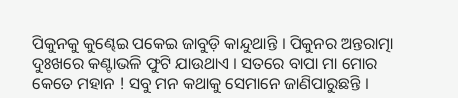ପିକୁନକୁ କୁଣ୍ଢେଇ ପକେଇ ଜାବୁଡ଼ି କାନ୍ଦୁଥାନ୍ତି । ପିକୁନର ଅନ୍ତରାତ୍ମା ଦୁଃଖରେ କଣ୍ଟାଭଳି ଫୁଟି ଯାଉଥାଏ । ସତରେ ବାପା ମା ମୋର କେତେ ମହାନ ! ସବୁ ମନ କଥାକୁ ସେମାନେ ଜାଣିପାରୁଛନ୍ତି ।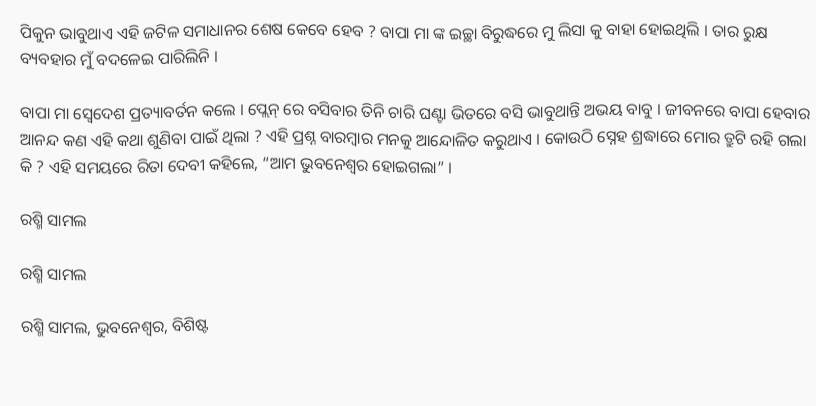ପିକୁନ ଭାବୁଥାଏ ଏହି ଜଟିଳ ସମାଧାନର ଶେଷ କେବେ ହେବ ? ବାପା ମା ଙ୍କ ଇଚ୍ଛା ବିରୁଦ୍ଧରେ ମୁ ଲିସା କୁ ବାହା ହୋଇଥିଲି । ତାର ରୁକ୍ଷ ବ୍ୟବହାର ମୁଁ ବଦଳେଇ ପାରିଲିନି ।

ବାପା ମା ସ୍ବେଦେଶ ପ୍ରତ୍ୟାବର୍ତନ କଲେ । ପ୍ଲେନ୍ ରେ ବସିବାର ତିନି ଚାରି ଘଣ୍ଟା ଭିତରେ ବସି ଭାବୁଥାନ୍ତି ଅଭୟ ବାବୁ । ଜୀବନରେ ବାପା ହେବାର ଆନନ୍ଦ କଣ ଏହି କଥା ଶୁଣିବା ପାଇଁ ଥିଲା ? ଏହି ପ୍ରଶ୍ନ ବାରମ୍ବାର ମନକୁ ଆନ୍ଦୋଳିତ କରୁଥାଏ । କୋଉଠି ସ୍ନେହ ଶ୍ରଦ୍ଧାରେ ମୋର ତ୍ରୁଟି ରହି ଗଲା କି ? ଏହି ସମୟରେ ରିତା ଦେବୀ କହିଲେ, “ଆମ ଭୁବନେଶ୍ୱର ହୋଇଗଲା” ।

ରଶ୍ମି ସାମଲ

ରଶ୍ମି ସାମଲ

ରଶ୍ମି ସାମଲ, ଭୁବନେଶ୍ୱର, ବିଶିଷ୍ଟ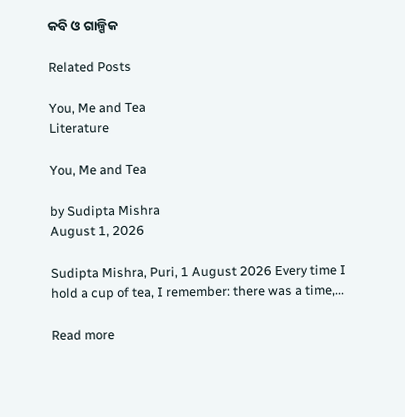କବି ଓ ଗାଳ୍ପିକ

Related Posts

You, Me and Tea
Literature

You, Me and Tea

by Sudipta Mishra
August 1, 2026

Sudipta Mishra, Puri, 1 August 2026 Every time I hold a cup of tea, I remember: there was a time,...

Read more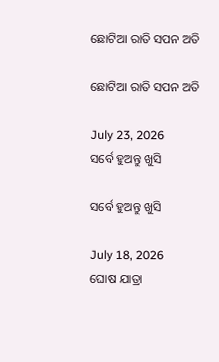ଛୋଟିଆ ରାତି ସପନ ଅତି

ଛୋଟିଆ ରାତି ସପନ ଅତି

July 23, 2026
ସର୍ବେ ହୁଅନ୍ତୁ ଖୁସି

ସର୍ବେ ହୁଅନ୍ତୁ ଖୁସି

July 18, 2026
ଘୋଷ ଯାତ୍ରା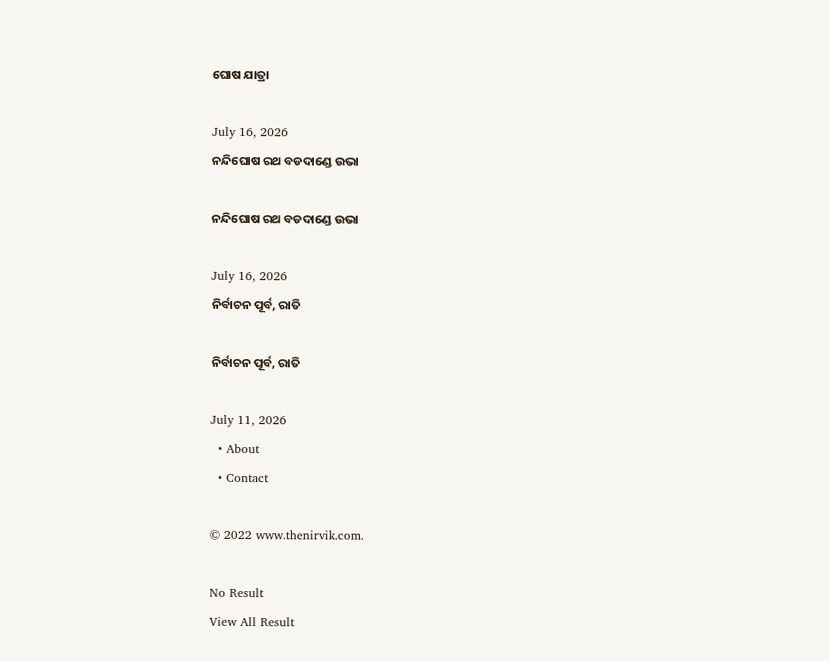ଘୋଷ ଯାତ୍ରା

July 16, 2026
ନନ୍ଦିଘୋଷ ରଥ ବଡଦାଣ୍ଡେ ଉଭା

ନନ୍ଦିଘୋଷ ରଥ ବଡଦାଣ୍ଡେ ଉଭା

July 16, 2026
ନିର୍ବାଚନ ପୂର୍ବ, ରାତି

ନିର୍ବାଚନ ପୂର୍ବ, ରାତି

July 11, 2026
  • About
  • Contact

© 2022 www.thenirvik.com.

No Result
View All Result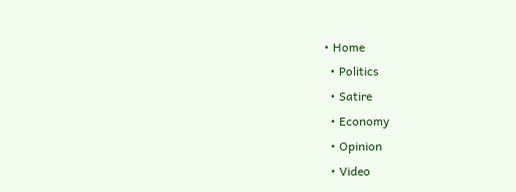• Home
  • Politics
  • Satire
  • Economy
  • Opinion
  • Video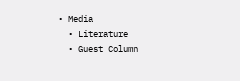• Media
  • Literature
  • Guest Column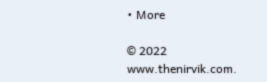• More

© 2022 www.thenirvik.com.